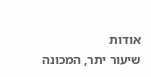אודות
שיעור יתר, המכונה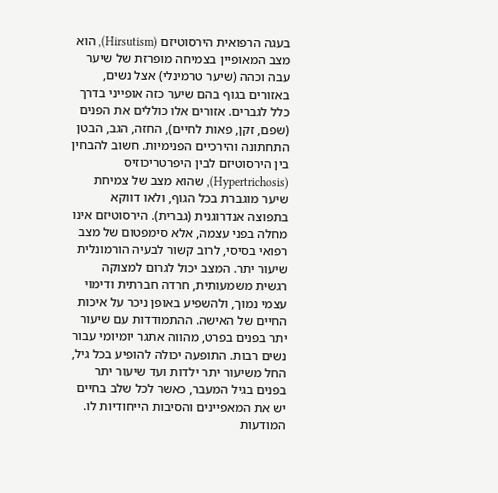בעגה הרפואית הירסוטיזם (Hirsutism), הוא מצב המאופיין בצמיחה מופרזת של שיער עבה וכהה (שיער טרמינלי) אצל נשים, באזורים בגוף בהם שיער כזה אופייני בדרך כלל לגברים. אזורים אלו כוללים את הפנים (שפם, זקן, פאות לחיים), החזה, הגב, הבטן התחתונה והירכיים הפנימיות. חשוב להבחין בין הירסוטיזם לבין היפרטריכוזיס (Hypertrichosis), שהוא מצב של צמיחת שיער מוגברת בכל הגוף, ולאו דווקא בתפוצה אנדרוגנית (גברית). הירסוטיזם אינו מחלה בפני עצמה, אלא סימפטום של מצב רפואי בסיסי, לרוב קשור לבעיה הורמונלית שיעור יתר. המצב יכול לגרום למצוקה רגשית משמעותית, חרדה חברתית ודימוי עצמי נמוך, ולהשפיע באופן ניכר על איכות החיים של האישה. ההתמודדות עם שיעור יתר בפנים בפרט, מהווה אתגר יומיומי עבור נשים רבות. התופעה יכולה להופיע בכל גיל, החל משיעור יתר ילדות ועד שיעור יתר בפנים בגיל המעבר, כאשר לכל שלב בחיים יש את המאפיינים והסיבות הייחודיות לו. המודעות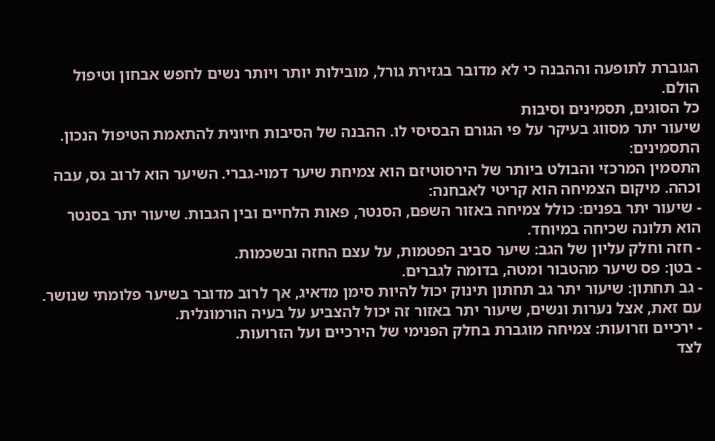הגוברת לתופעה וההבנה כי לא מדובר בגזירת גורל, מובילות יותר ויותר נשים לחפש אבחון וטיפול הולם.
כל הסוגים, תסמינים וסיבות
שיעור יתר מסווג בעיקר על פי הגורם הבסיסי לו. ההבנה של הסיבות חיונית להתאמת הטיפול הנכון.
התסמינים:
התסמין המרכזי והבולט ביותר של הירסוטיזם הוא צמיחת שיער דמוי-גברי. השיער הוא לרוב גס, עבה וכהה. מיקום הצמיחה הוא קריטי לאבחנה:
- שיעור יתר בפנים: כולל צמיחה באזור השפם, הסנטר, פאות הלחיים ובין הגבות. שיעור יתר בסנטר הוא תלונה שכיחה במיוחד.
- חזה וחלק עליון של הגב: שיער סביב הפטמות, על עצם החזה ובשכמות.
- בטן: פס שיער מהטבור ומטה, בדומה לגברים.
- גב תחתון: שיעור יתר גב תחתון תינוק יכול להיות סימן מדאיג, אך לרוב מדובר בשיער פלומתי שנושר. עם זאת, אצל נערות ונשים, שיעור יתר באזור זה יכול להצביע על בעיה הורמונלית.
- ירכיים וזרועות: צמיחה מוגברת בחלק הפנימי של הירכיים ועל הזרועות.
לצד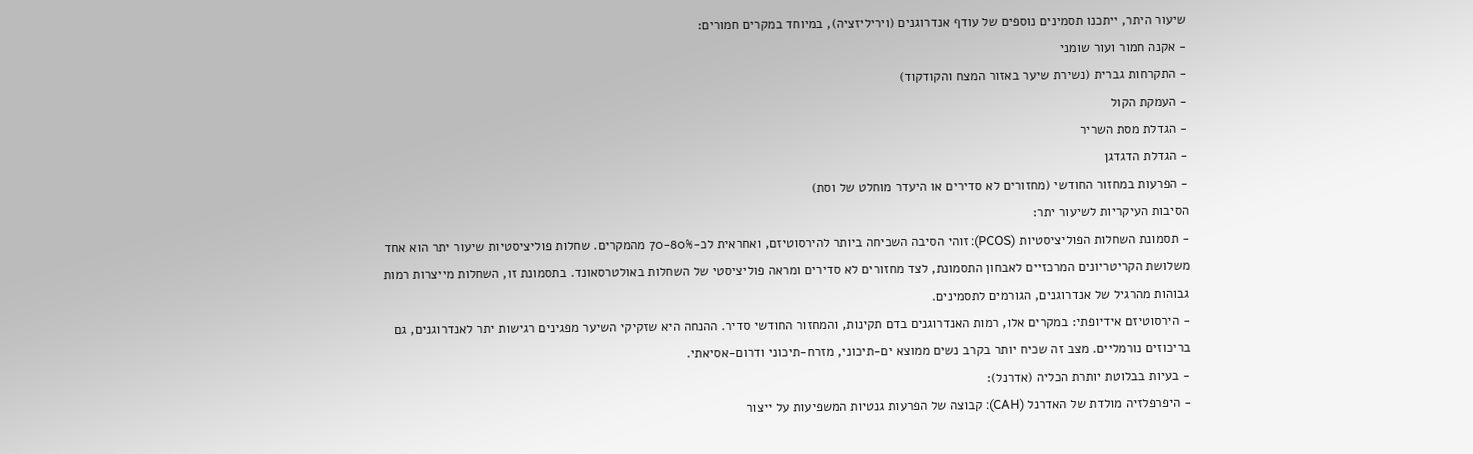שיעור היתר, ייתכנו תסמינים נוספים של עודף אנדרוגנים (ויריליזציה), במיוחד במקרים חמורים:
- אקנה חמור ועור שומני
- התקרחות גברית (נשירת שיער באזור המצח והקודקוד)
- העמקת הקול
- הגדלת מסת השריר
- הגדלת הדגדגן
- הפרעות במחזור החודשי (מחזורים לא סדירים או היעדר מוחלט של וסת)
הסיבות העיקריות לשיעור יתר:
- תסמונת השחלות הפוליציסטיות (PCOS): זוהי הסיבה השכיחה ביותר להירסוטיזם, ואחראית לכ-70-80% מהמקרים. שחלות פוליציסטיות שיעור יתר הוא אחד משלושת הקריטריונים המרכזיים לאבחון התסמונת, לצד מחזורים לא סדירים ומראה פוליציסטי של השחלות באולטרסאונד. בתסמונת זו, השחלות מייצרות רמות גבוהות מהרגיל של אנדרוגנים, הגורמים לתסמינים.
- הירסוטיזם אידיופתי: במקרים אלו, רמות האנדרוגנים בדם תקינות, והמחזור החודשי סדיר. ההנחה היא שזקיקי השיער מפגינים רגישות יתר לאנדרוגנים, גם בריכוזים נורמליים. מצב זה שכיח יותר בקרב נשים ממוצא ים-תיכוני, מזרח-תיכוני ודרום-אסיאתי.
- בעיות בבלוטת יותרת הכליה (אדרנל):
- היפרפלזיה מולדת של האדרנל (CAH): קבוצה של הפרעות גנטיות המשפיעות על ייצור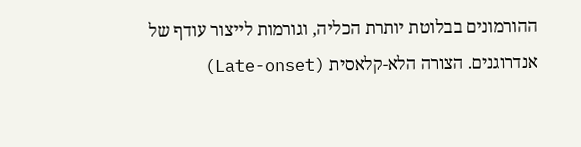ההורמונים בבלוטת יותרת הכליה, וגורמות לייצור עודף של אנדרוגנים. הצורה הלא-קלאסית (Late-onset)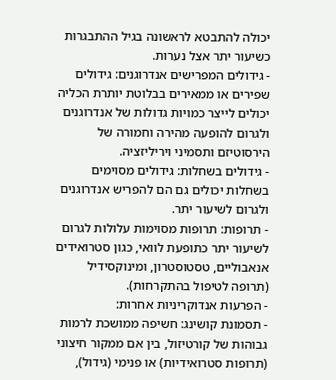יכולה להתבטא לראשונה בגיל ההתבגרות כשיעור יתר אצל נערות.
- גידולים המפרישים אנדרוגנים: גידולים שפירים או ממאירים בבלוטת יותרת הכליה יכולים לייצר כמויות גדולות של אנדרוגנים ולגרום להופעה מהירה וחמורה של הירסוטיזם ותסמיני ויריליזציה.
- גידולים בשחלות: גידולים מסוימים בשחלות יכולים גם הם להפריש אנדרוגנים ולגרום לשיעור יתר.
- תרופות: תרופות מסוימות עלולות לגרום לשיעור יתר כתופעת לוואי, כגון סטרואידים אנאבוליים, טסטוסטרון, ומינוקסידיל (תרופה לטיפול בהתקרחות).
- הפרעות אנדוקריניות אחרות:
- תסמונת קושינג: חשיפה ממושכת לרמות גבוהות של קורטיזול, בין אם ממקור חיצוני (תרופות סטרואידיות) או פנימי (גידול),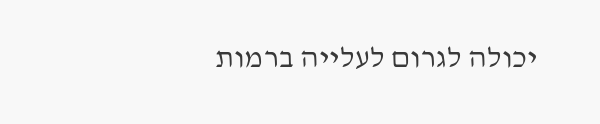יכולה לגרום לעלייה ברמות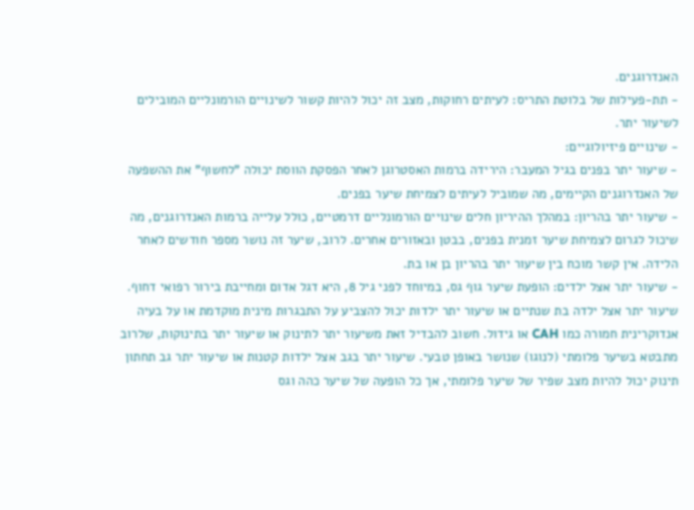האנדרוגנים.
- תת-פעילות של בלוטת התריס: לעיתים רחוקות, מצב זה יכול להיות קשור לשינויים הורמונליים המובילים לשיעור יתר.
- שינויים פיזיולוגיים:
- שיעור יתר בפנים בגיל המעבר: הירידה ברמות האסטרוגן לאחר הפסקת הווסת יכולה "לחשוף" את ההשפעה של האנדרוגנים הקיימים, מה שמוביל לעיתים לצמיחת שיער בפנים.
- שיעור יתר בהריון: במהלך ההיריון חלים שינויים הורמונליים דרמטיים, כולל עלייה ברמות האנדרוגנים, מה שיכול לגרום לצמיחת שיער זמנית בפנים, בבטן ובאזורים אחרים. לרוב, שיער זה נושר מספר חודשים לאחר הלידה. אין קשר מוכח בין שיעור יתר בהריון בן או בת.
- שיעור יתר אצל ילדים: הופעת שיער גוף גס, במיוחד לפני גיל 8, היא דגל אדום ומחייבת בירור רפואי דחוף. שיעור יתר אצל ילדה בת שנתיים או שיעור יתר ילדות יכול להצביע על התבגרות מינית מוקדמת או על בעיה אנדוקרינית חמורה כמו CAH או גידול. חשוב להבדיל זאת משיעור יתר לתינוק או שיעור יתר בתינוקות, שלרוב מתבטא בשיער פלומתי (לנוגו) שנושר באופן טבעי. שיעור יתר בגב אצל ילדות קטנות או שיעור יתר גב תחתון תינוק יכול להיות מצב שפיר של שיער פלומתי, אך כל הופעה של שיער כהה וגס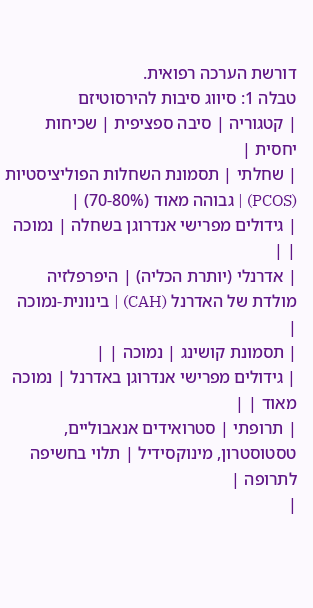דורשת הערכה רפואית.
טבלה 1: סיווג סיבות להירסוטיזם
| קטגוריה | סיבה ספציפית | שכיחות יחסית |
| שחלתי | תסמונת השחלות הפוליציסטיות (PCOS) | גבוהה מאוד (70-80%) |
| גידולים מפרישי אנדרוגן בשחלה | נמוכה | |
| אדרנלי (יותרת הכליה) | היפרפלזיה מולדת של האדרנל (CAH) | בינונית-נמוכה |
| תסמונת קושינג | נמוכה | |
| גידולים מפרישי אנדרוגן באדרנל | נמוכה מאוד | |
| תרופתי | סטרואידים אנאבוליים, טסטוסטרון, מינוקסידיל | תלוי בחשיפה לתרופה |
|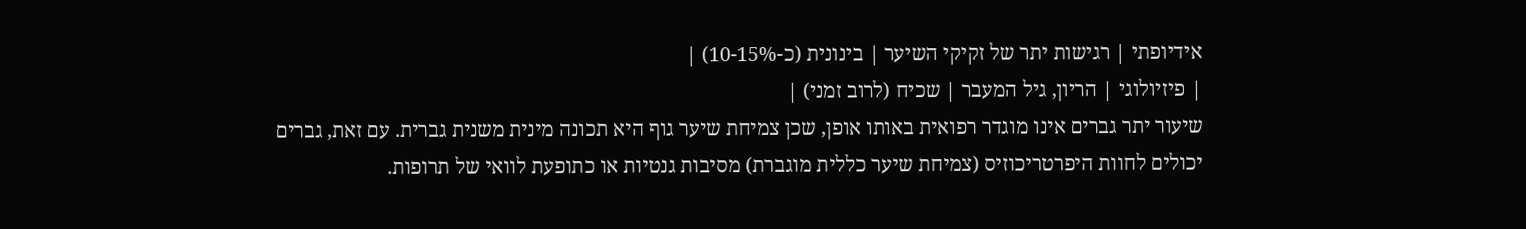אידיופתי | רגישות יתר של זקיקי השיער | בינונית (כ-10-15%) |
| פיזיולוגי | הריון, גיל המעבר | שכיח (לרוב זמני) |
שיעור יתר גברים אינו מוגדר רפואית באותו אופן, שכן צמיחת שיער גוף היא תכונה מינית משנית גברית. עם זאת, גברים יכולים לחוות היפרטריכוזיס (צמיחת שיער כללית מוגברת) מסיבות גנטיות או כתופעת לוואי של תרופות.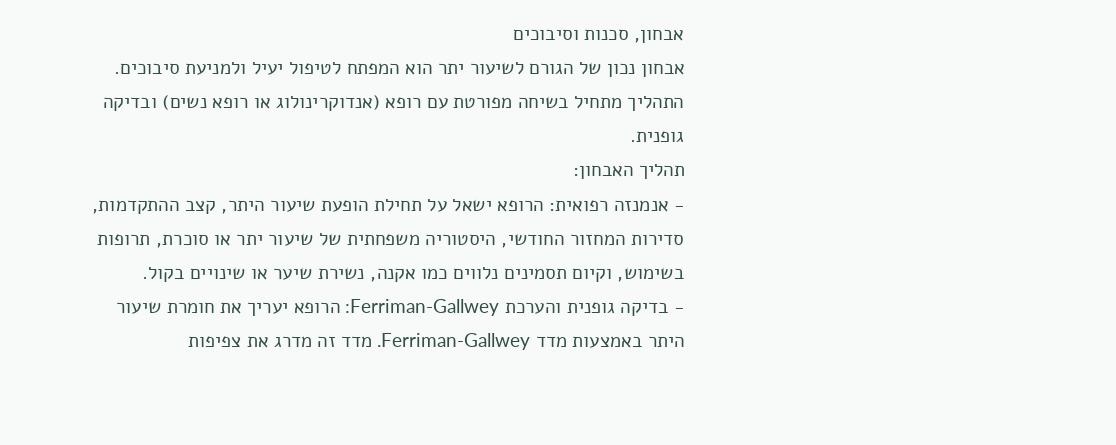אבחון, סכנות וסיבוכים
אבחון נכון של הגורם לשיעור יתר הוא המפתח לטיפול יעיל ולמניעת סיבוכים. התהליך מתחיל בשיחה מפורטת עם רופא (אנדוקרינולוג או רופא נשים) ובדיקה גופנית.
תהליך האבחון:
- אנמנזה רפואית: הרופא ישאל על תחילת הופעת שיעור היתר, קצב ההתקדמות, סדירות המחזור החודשי, היסטוריה משפחתית של שיעור יתר או סוכרת, תרופות בשימוש, וקיום תסמינים נלווים כמו אקנה, נשירת שיער או שינויים בקול.
- בדיקה גופנית והערכת Ferriman-Gallwey: הרופא יעריך את חומרת שיעור היתר באמצעות מדד Ferriman-Gallwey. מדד זה מדרג את צפיפות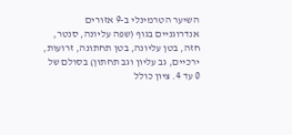השיער הטרמינלי ב-9 אזורים אנדרוגניים בגוף (שפה עליונה, סנטר, חזה, בטן עליונה, בטן תחתונה, זרועות, ירכיים, גב עליון וגב תחתון) בסולם של 0 עד 4. ציון כולל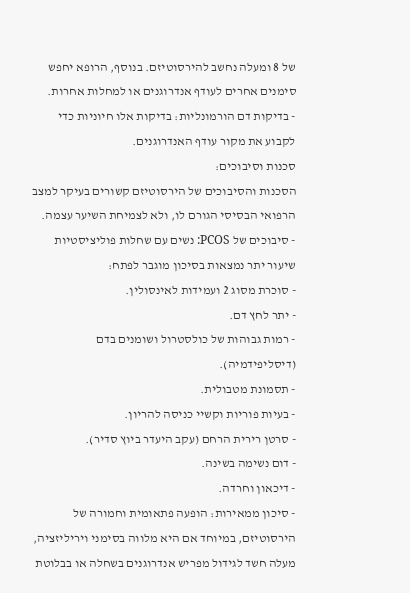של 8 ומעלה נחשב להירסוטיזם. בנוסף, הרופא יחפש סימנים אחרים לעודף אנדרוגנים או למחלות אחרות.
- בדיקות דם הורמונליות: בדיקות אלו חיוניות כדי לקבוע את מקור עודף האנדרוגנים.
סכנות וסיבוכים:
הסכנות והסיבוכים של הירסוטיזם קשורים בעיקר למצב הרפואי הבסיסי הגורם לו, ולא לצמיחת השיער עצמה.
- סיבוכים של PCOS: נשים עם שחלות פוליציסטיות שיעור יתר נמצאות בסיכון מוגבר לפתח:
- סוכרת מסוג 2 ועמידות לאינסולין.
- יתר לחץ דם.
- רמות גבוהות של כולסטרול ושומנים בדם (דיסליפידמיה).
- תסמונת מטבולית.
- בעיות פוריות וקשיי כניסה להריון.
- סרטן רירית הרחם (עקב היעדר ביוץ סדיר).
- דום נשימה בשינה.
- דיכאון וחרדה.
- סיכון ממאירות: הופעה פתאומית וחמורה של הירסוטיזם, במיוחד אם היא מלווה בסימני ויריליזציה, מעלה חשד לגידול מפריש אנדרוגנים בשחלה או בבלוטת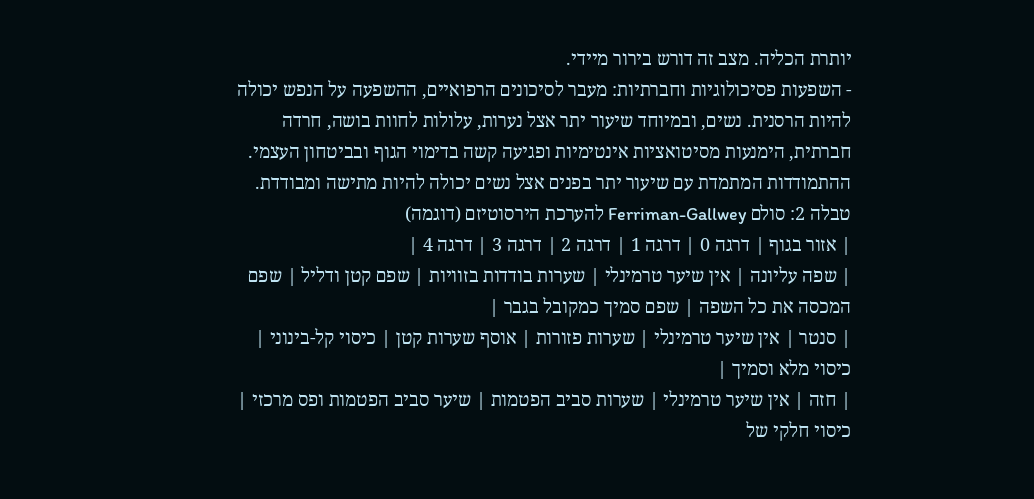יותרת הכליה. מצב זה דורש בירור מיידי.
- השפעות פסיכולוגיות וחברתיות: מעבר לסיכונים הרפואיים, ההשפעה על הנפש יכולה להיות הרסנית. נשים, ובמיוחד שיעור יתר אצל נערות, עלולות לחוות בושה, חרדה חברתית, הימנעות מסיטואציות אינטימיות ופגיעה קשה בדימוי הגוף ובביטחון העצמי. ההתמודדות המתמדת עם שיעור יתר בפנים אצל נשים יכולה להיות מתישה ומבודדת.
טבלה 2: סולם Ferriman-Gallwey להערכת הירסוטיזם (דוגמה)
| אזור בגוף | דרגה 0 | דרגה 1 | דרגה 2 | דרגה 3 | דרגה 4 |
| שפה עליונה | אין שיער טרמינלי | שערות בודדות בזוויות | שפם קטן ודליל | שפם המכסה את כל השפה | שפם סמיך כמקובל בגבר |
| סנטר | אין שיער טרמינלי | שערות פזורות | אוסף שערות קטן | כיסוי קל-בינוני | כיסוי מלא וסמיך |
| חזה | אין שיער טרמינלי | שערות סביב הפטמות | שיער סביב הפטמות ופס מרכזי | כיסוי חלקי של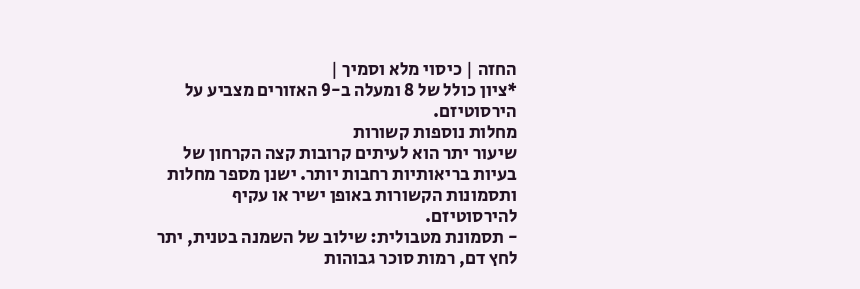החזה | כיסוי מלא וסמיך |
*ציון כולל של 8 ומעלה ב-9 האזורים מצביע על הירסוטיזם.
מחלות נוספות קשורות
שיעור יתר הוא לעיתים קרובות קצה הקרחון של בעיות בריאותיות רחבות יותר. ישנן מספר מחלות ותסמונות הקשורות באופן ישיר או עקיף להירסוטיזם.
- תסמונת מטבולית: שילוב של השמנה בטנית, יתר לחץ דם, רמות סוכר גבוהות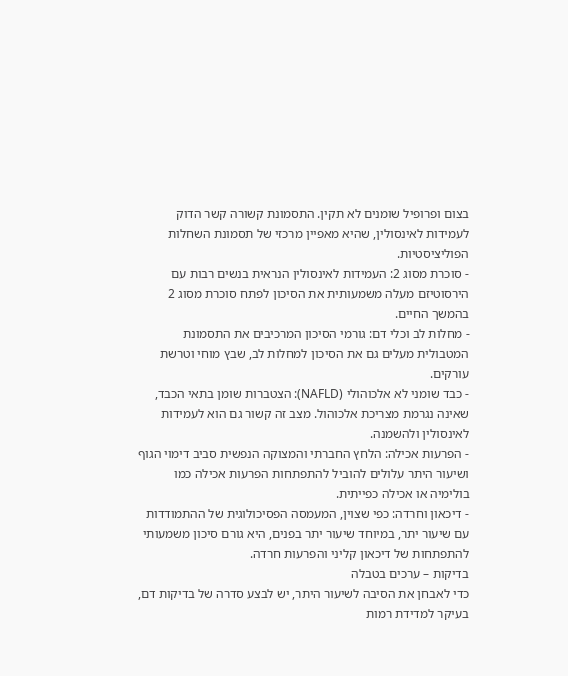בצום ופרופיל שומנים לא תקין. התסמונת קשורה קשר הדוק לעמידות לאינסולין, שהיא מאפיין מרכזי של תסמונת השחלות הפוליציסטיות.
- סוכרת מסוג 2: העמידות לאינסולין הנראית בנשים רבות עם הירסוטיזם מעלה משמעותית את הסיכון לפתח סוכרת מסוג 2 בהמשך החיים.
- מחלות לב וכלי דם: גורמי הסיכון המרכיבים את התסמונת המטבולית מעלים גם את הסיכון למחלות לב, שבץ מוחי וטרשת עורקים.
- כבד שומני לא אלכוהולי (NAFLD): הצטברות שומן בתאי הכבד, שאינה נגרמת מצריכת אלכוהול. מצב זה קשור גם הוא לעמידות לאינסולין ולהשמנה.
- הפרעות אכילה: הלחץ החברתי והמצוקה הנפשית סביב דימוי הגוף ושיעור היתר עלולים להוביל להתפתחות הפרעות אכילה כמו בולימיה או אכילה כפייתית.
- דיכאון וחרדה: כפי שצוין, המעמסה הפסיכולוגית של ההתמודדות עם שיעור יתר, במיוחד שיעור יתר בפנים, היא גורם סיכון משמעותי להתפתחות של דיכאון קליני והפרעות חרדה.
בדיקות – ערכים בטבלה
כדי לאבחן את הסיבה לשיעור היתר, יש לבצע סדרה של בדיקות דם, בעיקר למדידת רמות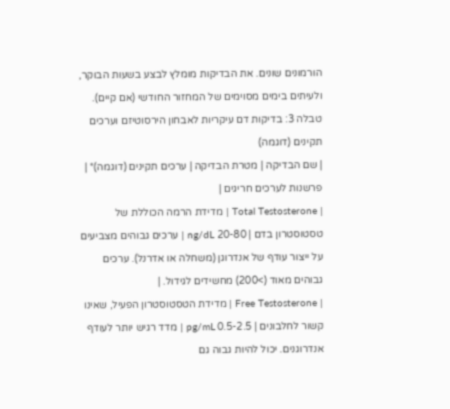הורמונים שונים. את הבדיקות מומלץ לבצע בשעות הבוקר, ולעיתים בימים מסוימים של המחזור החודשי (אם קיים).
טבלה 3: בדיקות דם עיקריות לאבחון הירסוטיזם וערכים תקינים (דוגמה)
| שם הבדיקה | מטרת הבדיקה | ערכים תקינים (דוגמה)* | פרשנות לערכים חריגים |
| Total Testosterone | מדידת הרמה הכוללת של טסטוסטרון בדם | 20-80 ng/dL | ערכים גבוהים מצביעים על ייצור עודף של אנדרוגן (משחלה או אדרנל). ערכים גבוהים מאוד (>200) מחשידים לגידול. |
| Free Testosterone | מדידת הטסטוסטרון הפעיל, שאינו קשור לחלבונים | 0.5-2.5 pg/mL | מדד רגיש יותר לעודף אנדרוגנים. יכול להיות גבוה גם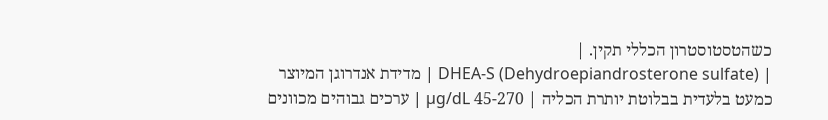כשהטסטוסטרון הכללי תקין. |
| DHEA-S (Dehydroepiandrosterone sulfate) | מדידת אנדרוגן המיוצר כמעט בלעדית בבלוטת יותרת הכליה | 45-270 µg/dL | ערכים גבוהים מכוונים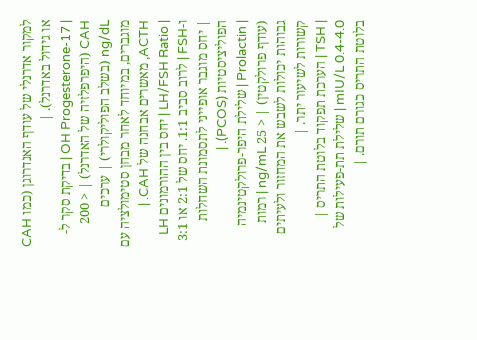למקור אדרנלי של עודף האנדרוגן (כמו CAH או גידול באדרנל). |
| 17-OH Progesterone | בדיקת סקר ל-CAH (היפרפלזיה של האדרנל) | < 200 ng/dL (בשלב הפוליקולרי) | ערכים מוגברים, במיוחד לאחר מבחן סטימולציה עם ACTH, מאשרים אבחנה של CAH. |
| LH/FSH Ratio | יחס בין ההורמונים LH ו-FSH | לרוב סביב 1:1. יחס של 2:1 או 3:1 | יחס מוגבר אופייני לתסמונת השחלות הפוליציסטיות (PCOS). |
| Prolactin | שלילת היפר-פרולקטינמיה (עודף פרולקטין) | < 25 ng/mL | רמות גבוהות יכולות לשבש את המחזור ולעיתים קשורות לשיעור יתר. |
| TSH | הערכת תפקוד בלוטת התריס | 0.4-4.0 mIU/L | שלילת תת-פעילות של בלוטת התריס כגורם תורם. |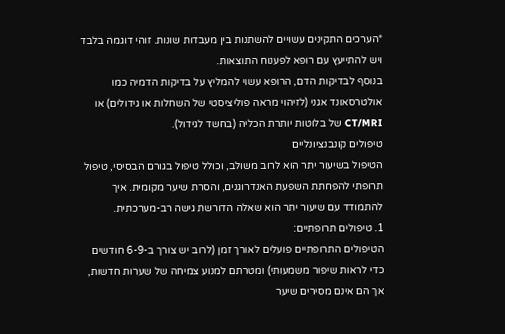*הערכים התקינים עשויים להשתנות בין מעבדות שונות. זוהי דוגמה בלבד ויש להתייעץ עם רופא לפענוח התוצאות.
בנוסף לבדיקות הדם, הרופא עשוי להמליץ על בדיקות הדמיה כמו אולטרסאונד אגני (לזיהוי מראה פוליציסטי של השחלות או גידולים) או CT/MRI של בלוטות יותרת הכליה (בחשד לגידול).
טיפולים קונבנציונליים
הטיפול בשיעור יתר הוא לרוב משולב, וכולל טיפול בגורם הבסיסי, טיפול תרופתי להפחתת השפעת האנדרוגנים, והסרת שיער מקומית. איך להתמודד עם שיעור יתר הוא שאלה הדורשת גישה רב-מערכתית.
1. טיפולים תרופתיים:
הטיפולים התרופתיים פועלים לאורך זמן (לרוב יש צורך ב-6-9 חודשים כדי לראות שיפור משמעותי) ומטרתם למנוע צמיחה של שערות חדשות, אך הם אינם מסירים שיער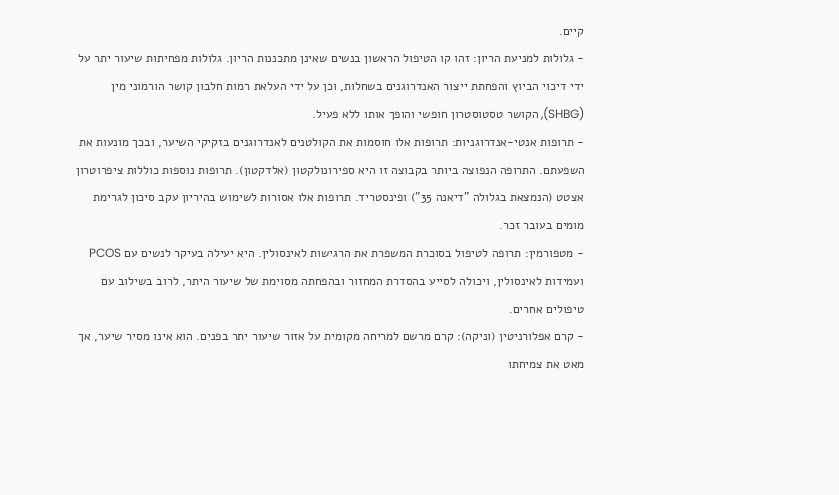קיים.
- גלולות למניעת הריון: זהו קו הטיפול הראשון בנשים שאינן מתכננות הריון. גלולות מפחיתות שיעור יתר על ידי דיכוי הביוץ והפחתת ייצור האנדרוגנים בשחלות, וכן על ידי העלאת רמות חלבון קושר הורמוני מין (SHBG), הקושר טסטוסטרון חופשי והופך אותו ללא פעיל.
- תרופות אנטי-אנדרוגניות: תרופות אלו חוסמות את הקולטנים לאנדרוגנים בזקיקי השיער, ובכך מונעות את השפעתם. התרופה הנפוצה ביותר בקבוצה זו היא ספירונולקטון (אלדקטון). תרופות נוספות כוללות ציפרוטרון אצטט (הנמצאת בגלולה "דיאנה 35") ופינסטריד. תרופות אלו אסורות לשימוש בהיריון עקב סיכון לגרימת מומים בעובר זכר.
- מטפורמין: תרופה לטיפול בסוכרת המשפרת את הרגישות לאינסולין. היא יעילה בעיקר לנשים עם PCOS ועמידות לאינסולין, ויכולה לסייע בהסדרת המחזור ובהפחתה מסוימת של שיעור היתר, לרוב בשילוב עם טיפולים אחרים.
- קרם אפלורניטין (וניקה): קרם מרשם למריחה מקומית על אזור שיעור יתר בפנים. הוא אינו מסיר שיער, אך מאט את צמיחתו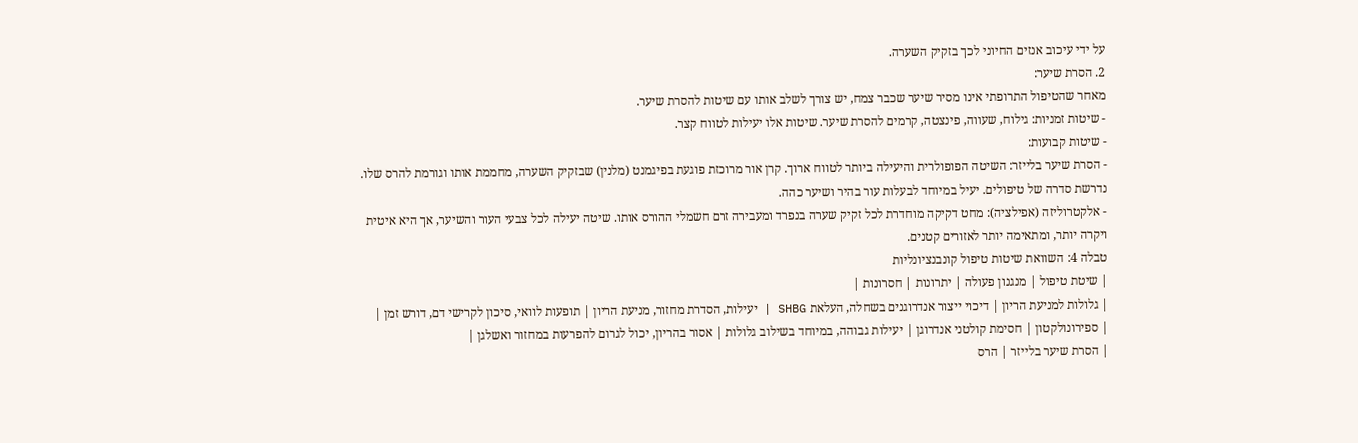על ידי עיכוב אנזים החיוני לכך בזקיק השערה.
2. הסרת שיער:
מאחר שהטיפול התרופתי אינו מסיר שיער שכבר צמח, יש צורך לשלב אותו עם שיטות להסרת שיער.
- שיטות זמניות: גילוח, שעווה, פינצטה, קרמים להסרת שיער. שיטות אלו יעילות לטווח קצר.
- שיטות קבועות:
- הסרת שיער בלייזר: השיטה הפופולרית והיעילה ביותר לטווח ארוך. קרן אור מרוכזת פוגעת בפיגמנט (מלנין) שבזקיק השערה, מחממת אותו וגורמת להרס שלו. נדרשת סדרה של טיפולים. יעיל במיוחד לבעלות עור בהיר ושיער כהה.
- אלקטרוליזה (אפילציה): מחט דקיקה מוחדרת לכל זקיק שערה בנפרד ומעבירה זרם חשמלי ההורס אותו. שיטה יעילה לכל צבעי העור והשיער, אך היא איטית ויקרה יותר, ומתאימה יותר לאזורים קטנים.
טבלה 4: השוואת שיטות טיפול קונבנציונליות
| שיטת טיפול | מנגנון פעולה | יתרונות | חסרונות |
| גלולות למניעת הריון | דיכוי ייצור אנדרוגנים בשחלה, העלאת SHBG | יעילות, הסדרת מחזור, מניעת הריון | תופעות לוואי, סיכון לקרישי דם, דורש זמן |
| ספירונולקטון | חסימת קולטני אנדרוגן | יעילות גבוהה, במיוחד בשילוב גלולות | אסור בהריון, יכול לגרום להפרעות במחזור ואשלגן |
| הסרת שיער בלייזר | הרס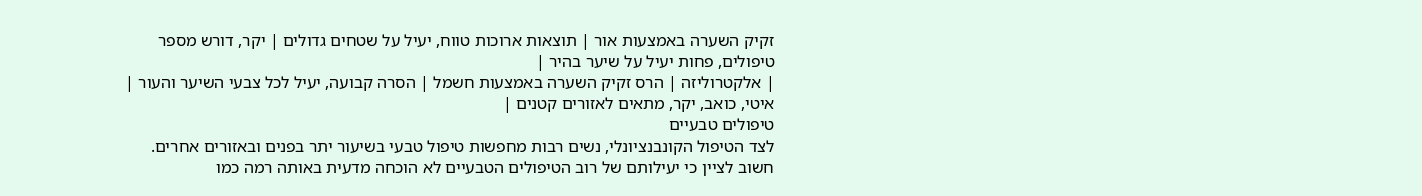זקיק השערה באמצעות אור | תוצאות ארוכות טווח, יעיל על שטחים גדולים | יקר, דורש מספר טיפולים, פחות יעיל על שיער בהיר |
| אלקטרוליזה | הרס זקיק השערה באמצעות חשמל | הסרה קבועה, יעיל לכל צבעי השיער והעור | איטי, כואב, יקר, מתאים לאזורים קטנים |
טיפולים טבעיים
לצד הטיפול הקונבנציונלי, נשים רבות מחפשות טיפול טבעי בשיעור יתר בפנים ובאזורים אחרים. חשוב לציין כי יעילותם של רוב הטיפולים הטבעיים לא הוכחה מדעית באותה רמה כמו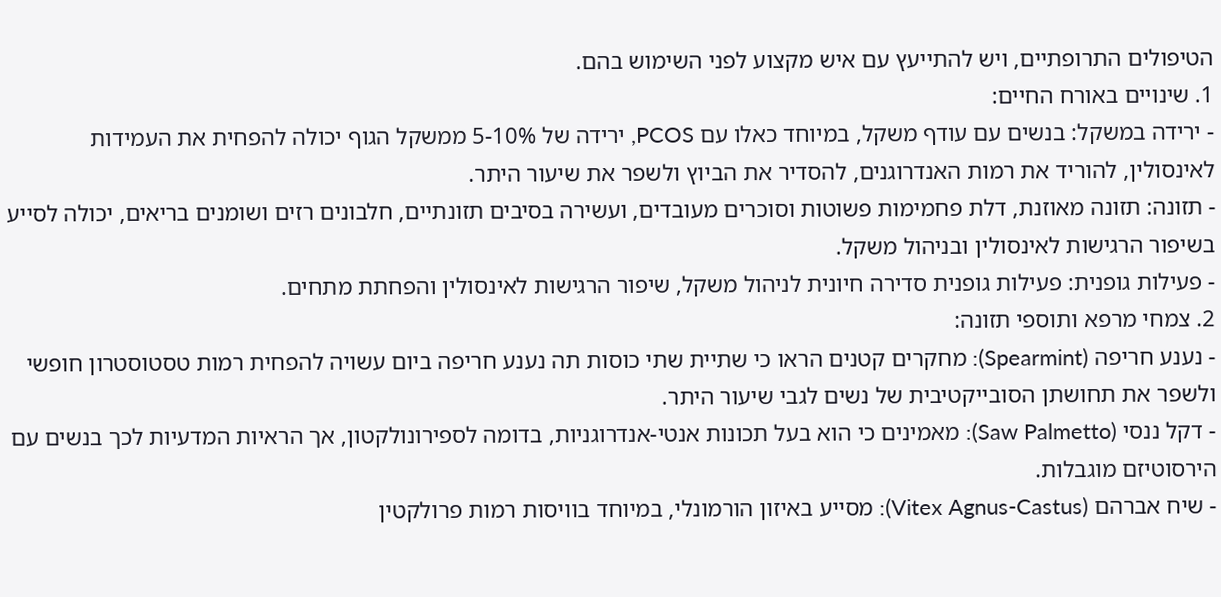הטיפולים התרופתיים, ויש להתייעץ עם איש מקצוע לפני השימוש בהם.
1. שינויים באורח החיים:
- ירידה במשקל: בנשים עם עודף משקל, במיוחד כאלו עם PCOS, ירידה של 5-10% ממשקל הגוף יכולה להפחית את העמידות לאינסולין, להוריד את רמות האנדרוגנים, להסדיר את הביוץ ולשפר את שיעור היתר.
- תזונה: תזונה מאוזנת, דלת פחמימות פשוטות וסוכרים מעובדים, ועשירה בסיבים תזונתיים, חלבונים רזים ושומנים בריאים, יכולה לסייע בשיפור הרגישות לאינסולין ובניהול משקל.
- פעילות גופנית: פעילות גופנית סדירה חיונית לניהול משקל, שיפור הרגישות לאינסולין והפחתת מתחים.
2. צמחי מרפא ותוספי תזונה:
- נענע חריפה (Spearmint): מחקרים קטנים הראו כי שתיית שתי כוסות תה נענע חריפה ביום עשויה להפחית רמות טסטוסטרון חופשי ולשפר את תחושתן הסובייקטיבית של נשים לגבי שיעור היתר.
- דקל ננסי (Saw Palmetto): מאמינים כי הוא בעל תכונות אנטי-אנדרוגניות, בדומה לספירונולקטון, אך הראיות המדעיות לכך בנשים עם הירסוטיזם מוגבלות.
- שיח אברהם (Vitex Agnus-Castus): מסייע באיזון הורמונלי, במיוחד בוויסות רמות פרולקטין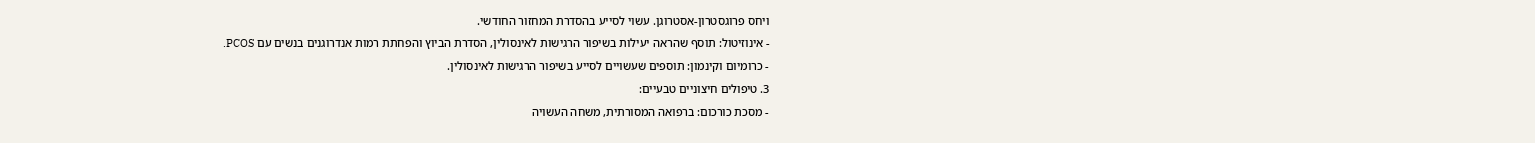ויחס פרוגסטרון-אסטרוגן. עשוי לסייע בהסדרת המחזור החודשי.
- אינוזיטול: תוסף שהראה יעילות בשיפור הרגישות לאינסולין, הסדרת הביוץ והפחתת רמות אנדרוגנים בנשים עם PCOS.
- כרומיום וקינמון: תוספים שעשויים לסייע בשיפור הרגישות לאינסולין.
3. טיפולים חיצוניים טבעיים:
- מסכת כורכום: ברפואה המסורתית, משחה העשויה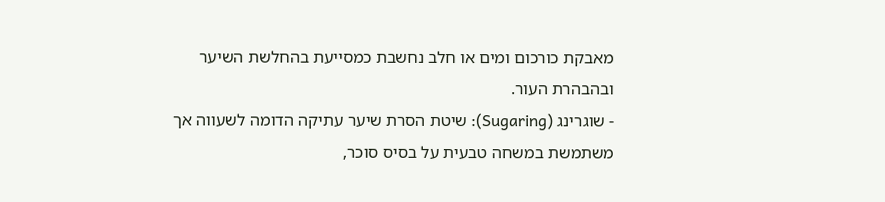מאבקת כורכום ומים או חלב נחשבת כמסייעת בהחלשת השיער ובהבהרת העור.
- שוגרינג (Sugaring): שיטת הסרת שיער עתיקה הדומה לשעווה אך משתמשת במשחה טבעית על בסיס סוכר,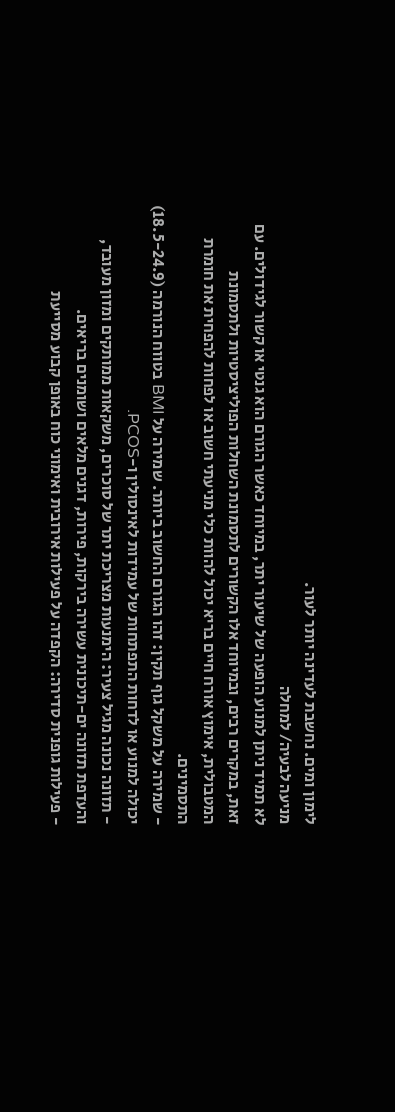לימון ומים. נחשבת לעדינה יותר לעור.
מניעה לבעיה/ למחלה
לא תמיד ניתן למנוע הופעה של שיעור יתר, במיוחד כאשר הגורם הוא גנטי או קשור לגידולים. עם זאת, במקרים רבים, ובמיוחד אלו הקשורים לתסמונת השחלות הפוליציסטיות ולתסמונת המטבולית, אימוץ אורח חיים בריא יכול להוות כלי מניעתי חשוב או לפחות להפחית את חומרת התסמינים.
- שמירה על משקל גוף תקין: זהו הגורם החשוב ביותר. שמירה על BMI בטווח הנורמה (18.5-24.9) יכולה למנוע או לדחות התפתחות של עמידות לאינסולין ו-PCOS.
- תזונה נכונה מגיל צעיר: הימנעות מצריכת יתר של סוכרים, משקאות ממותקים ומזון מעובד, והעדפת תזונה ים-תיכונית עשירה בירקות, פירות, דגנים מלאים ושומנים בריאים.
- פעילות גופנית סדירה: הקפדה על פעילות אירובית ואימוני כוח באופן קבוע מסייעת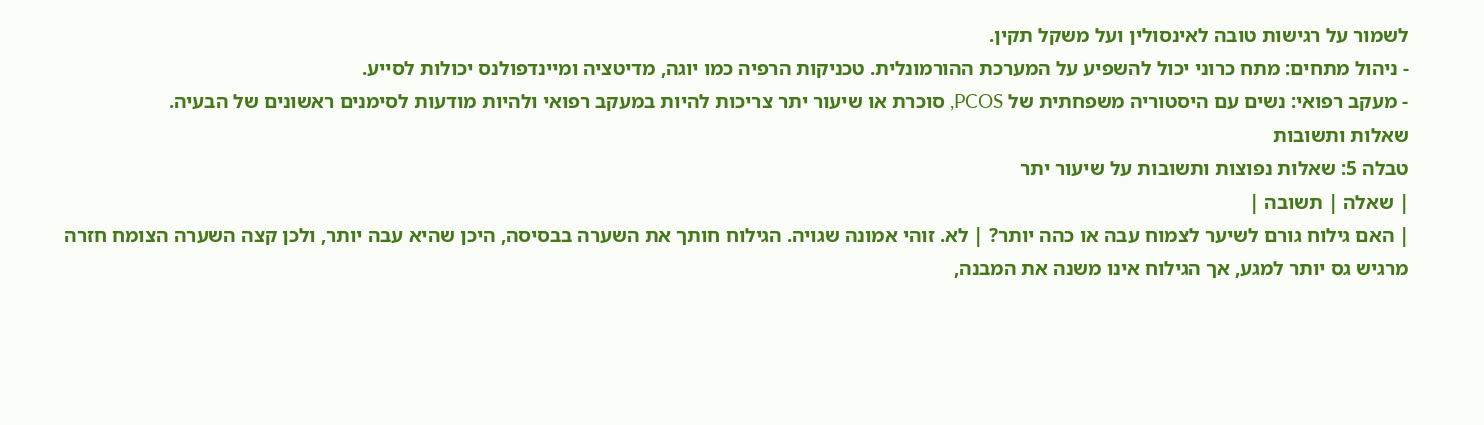לשמור על רגישות טובה לאינסולין ועל משקל תקין.
- ניהול מתחים: מתח כרוני יכול להשפיע על המערכת ההורמונלית. טכניקות הרפיה כמו יוגה, מדיטציה ומיינדפולנס יכולות לסייע.
- מעקב רפואי: נשים עם היסטוריה משפחתית של PCOS, סוכרת או שיעור יתר צריכות להיות במעקב רפואי ולהיות מודעות לסימנים ראשונים של הבעיה.
שאלות ותשובות
טבלה 5: שאלות נפוצות ותשובות על שיעור יתר
| שאלה | תשובה |
| האם גילוח גורם לשיער לצמוח עבה או כהה יותר? | לא. זוהי אמונה שגויה. הגילוח חותך את השערה בבסיסה, היכן שהיא עבה יותר, ולכן קצה השערה הצומח חזרה מרגיש גס יותר למגע, אך הגילוח אינו משנה את המבנה,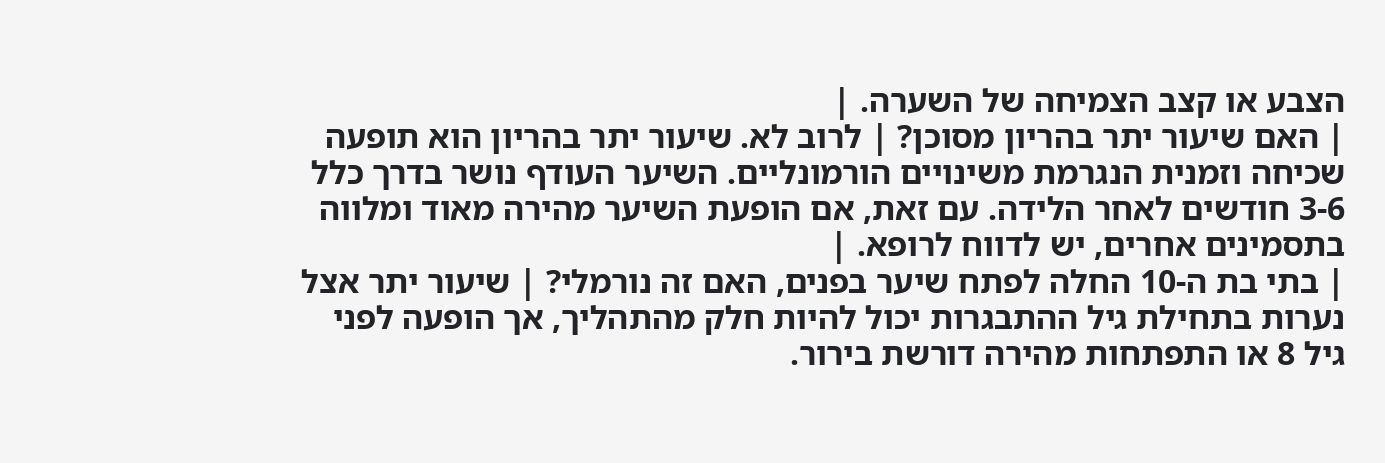הצבע או קצב הצמיחה של השערה. |
| האם שיעור יתר בהריון מסוכן? | לרוב לא. שיעור יתר בהריון הוא תופעה שכיחה וזמנית הנגרמת משינויים הורמונליים. השיער העודף נושר בדרך כלל 3-6 חודשים לאחר הלידה. עם זאת, אם הופעת השיער מהירה מאוד ומלווה בתסמינים אחרים, יש לדווח לרופא. |
| בתי בת ה-10 החלה לפתח שיער בפנים, האם זה נורמלי? | שיעור יתר אצל נערות בתחילת גיל ההתבגרות יכול להיות חלק מהתהליך, אך הופעה לפני גיל 8 או התפתחות מהירה דורשת בירור.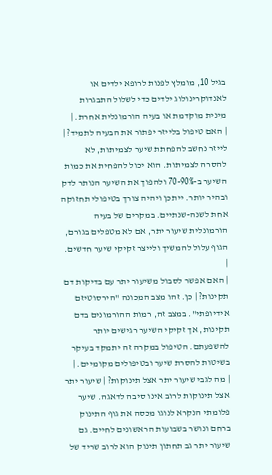בגיל 10, מומלץ לפנות לרופא ילדים או לאנדוקרינולוג ילדים כדי לשלול התבגרות מינית מוקדמת או בעיה הורמונלית אחרת. |
| האם טיפול בלייזר יפתור את הבעיה לתמיד? | לייזר נחשב להפחתת שיער לצמיתות, לא להסרה לצמיתות. הוא יכול להפחית את כמות השיער ב-70-90% ולהפוך את השיער הנותר לדק ובהיר יותר. ייתכן ויהיה צורך בטיפולי תחזוקה אחת לשנה-שנתיים. במקרים של בעיה הורמונלית שיעור יתר, אם לא מטפלים בגורם, הגוף עלול להמשיך ולייצר זקיקי שיער חדשים. |
| האם אפשר לסבול משיעור יתר עם בדיקות דם תקינות? | כן. זהו מצב המכונה "הירסוטיזם אידיופתי". במצב זה, רמות ההורמונים בדם תקינות, אך זקיקי השיער רגישים יותר להשפעתם. הטיפול במקרה זה יתמקד בעיקר בשיטות להסרת שיער ובטיפולים מקומיים. |
| מה לגבי שיעור יתר אצל תינוקות? | שיעור יתר אצל תינוקות לרוב אינו סיבה לדאגה. שיער פלומתי הנקרא לנוגו מכסה את גוף התינוק ברחם ונושר בשבועות הראשונים לחיים. גם שיעור יתר גב תחתון תינוק הוא לרוב שריד של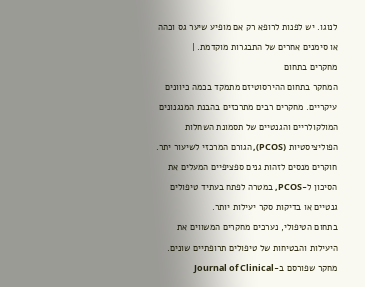לנוגו. יש לפנות לרופא רק אם מופיע שיער גס וכהה או סימנים אחרים של התבגרות מוקדמת. |
מחקרים בתחום
המחקר בתחום ההירסוטיזם מתמקד בכמה כיוונים עיקריים. מחקרים רבים מתרכזים בהבנת המנגנונים המולקולריים והגנטיים של תסמונת השחלות הפוליציסטיות (PCOS), הגורם המרכזי לשיעור יתר. חוקרים מנסים לזהות גנים ספציפיים המעלים את הסיכון ל-PCOS, במטרה לפתח בעתיד טיפולים גנטיים או בדיקות סקר יעילות יותר.
בתחום הטיפולי, נערכים מחקרים המשווים את היעילות והבטיחות של טיפולים תרופתיים שונים. מחקר שפורסם ב-Journal of Clinical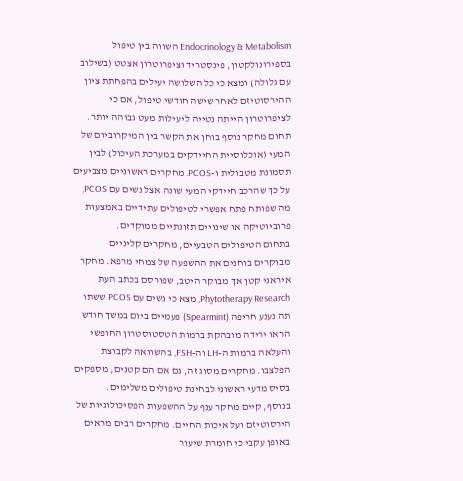Endocrinology & Metabolism השווה בין טיפול בספירונולקטון, פינסטריד וציפרוטרון אצטט (בשילוב עם גלולה) ומצא כי כל השלושה יעילים בהפחתת ציון ההירסוטיזם לאחר שישה חודשי טיפול, אם כי לציפרוטרון הייתה נטייה ליעילות מעט גבוהה יותר.
תחום מחקר נוסף בוחן את הקשר בין המיקרוביום של המעי (אוכלוסיית החיידקים במערכת העיכול) לבין תסמונת מטבולית ו-PCOS. מחקרים ראשוניים מצביעים על כך שהרכב חיידקי המעי שונה אצל נשים עם PCOS, מה שפותח פתח אפשרי לטיפולים עתידיים באמצעות פרוביוטיקה או שינויים תזונתיים ממוקדים.
בתחום הטיפולים הטבעיים, מחקרים קליניים מבוקרים בוחנים את ההשפעה של צמחי מרפא. מחקר איראני קטן אך מבוקר היטב, שפורסם בכתב העת Phytotherapy Research, מצא כי נשים עם PCOS ששתו תה נענע חריפה (Spearmint) פעמיים ביום במשך חודש הראו ירידה מובהקת ברמות הטסטוסטרון החופשי והעלאה ברמות ה-LH וה-FSH, בהשוואה לקבוצת הפלצבו. מחקרים מסוג זה, גם אם הם קטנים, מספקים בסיס מדעי ראשוני לבחינת טיפולים משלימים.
בנוסף, קיים מחקר ענף על ההשפעות הפסיכולוגיות של הירסוטיזם ועל איכות החיים. מחקרים רבים מראים באופן עקבי כי חומרת שיעור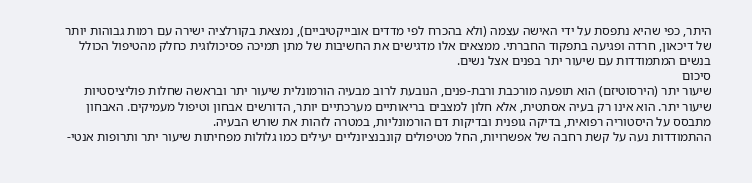היתר, כפי שהיא נתפסת על ידי האישה עצמה (ולא בהכרח לפי מדדים אובייקטיביים), נמצאת בקורלציה ישירה עם רמות גבוהות יותר של דיכאון, חרדה ופגיעה בתפקוד החברתי. ממצאים אלו מדגישים את החשיבות של מתן תמיכה פסיכולוגית כחלק מהטיפול הכולל בנשים המתמודדות עם שיעור יתר בפנים אצל נשים.
סיכום
שיעור יתר (הירסוטיזם) הוא תופעה מורכבת ורבת-פנים, הנובעת לרוב מבעיה הורמונלית שיעור יתר ובראשה שחלות פוליציסטיות שיעור יתר. הוא אינו רק בעיה אסתטית, אלא חלון למצבים בריאותיים מערכתיים יותר, הדורשים אבחון וטיפול מעמיקים. האבחון מתבסס על היסטוריה רפואית, בדיקה גופנית ובדיקות דם הורמונליות, במטרה לזהות את שורש הבעיה.
ההתמודדות נעה על קשת רחבה של אפשרויות, החל מטיפולים קונבנציונליים יעילים כמו גלולות מפחיתות שיעור יתר ותרופות אנטי-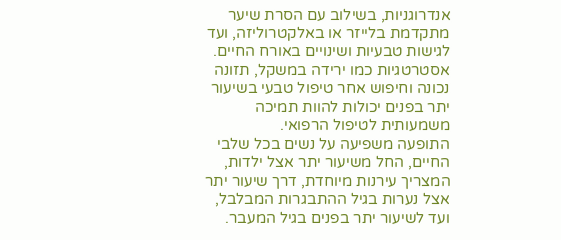אנדרוגניות, בשילוב עם הסרת שיער מתקדמת בלייזר או באלקטרוליזה, ועד לגישות טבעיות ושינויים באורח החיים. אסטרטגיות כמו ירידה במשקל, תזונה נכונה וחיפוש אחר טיפול טבעי בשיעור יתר בפנים יכולות להוות תמיכה משמעותית לטיפול הרפואי.
התופעה משפיעה על נשים בכל שלבי החיים, החל משיעור יתר אצל ילדות, המצריך עירנות מיוחדת, דרך שיעור יתר אצל נערות בגיל ההתבגרות המבלבל, ועד לשיעור יתר בפנים בגיל המעבר.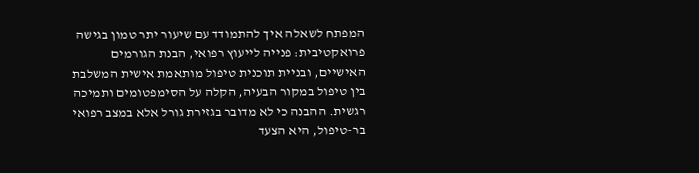המפתח לשאלה איך להתמודד עם שיעור יתר טמון בגישה פרואקטיבית: פנייה לייעוץ רפואי, הבנת הגורמים האישיים, ובניית תוכנית טיפול מותאמת אישית המשלבת בין טיפול במקור הבעיה, הקלה על הסימפטומים ותמיכה רגשית. ההבנה כי לא מדובר בגזירת גורל אלא במצב רפואי בר-טיפול, היא הצעד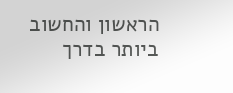הראשון והחשוב ביותר בדרך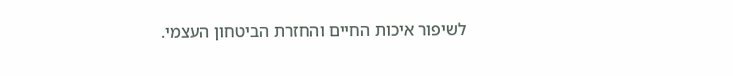לשיפור איכות החיים והחזרת הביטחון העצמי.